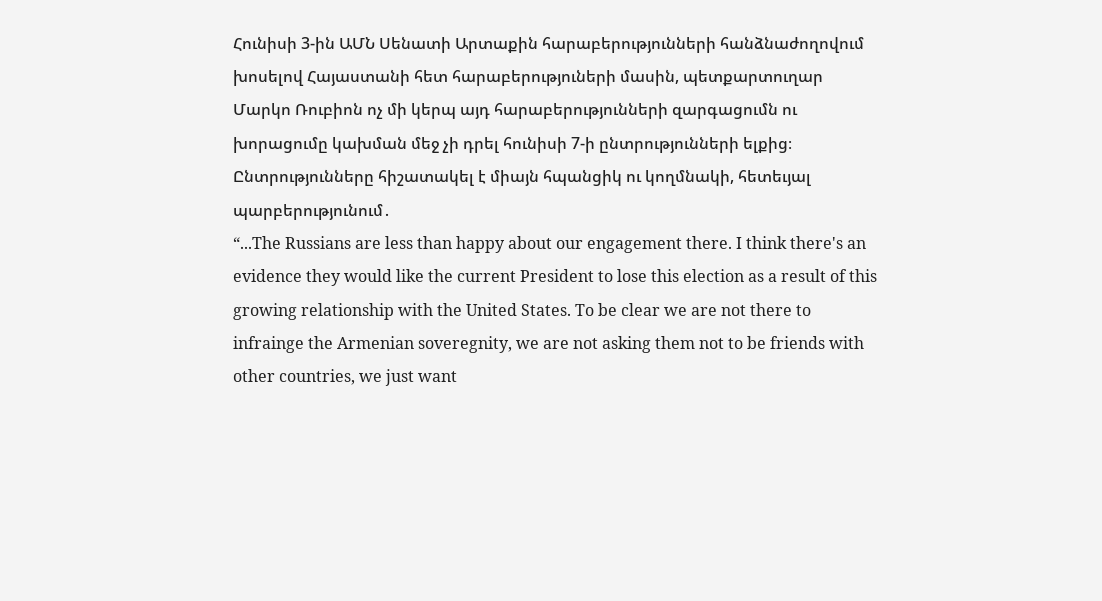Հունիսի 3-ին ԱՄՆ Սենատի Արտաքին հարաբերությունների հանձնաժողովում խոսելով Հայաստանի հետ հարաբերություների մասին, պետքարտուղար Մարկո Ռուբիոն ոչ մի կերպ այդ հարաբերությունների զարգացումն ու խորացումը կախման մեջ չի դրել հունիսի 7-ի ընտրությունների ելքից։ Ընտրությունները հիշատակել է միայն հպանցիկ ու կողմնակի, հետեւյալ պարբերությունում․
“...The Russians are less than happy about our engagement there. I think there's an evidence they would like the current President to lose this election as a result of this growing relationship with the United States. To be clear we are not there to infrainge the Armenian soveregnity, we are not asking them not to be friends with other countries, we just want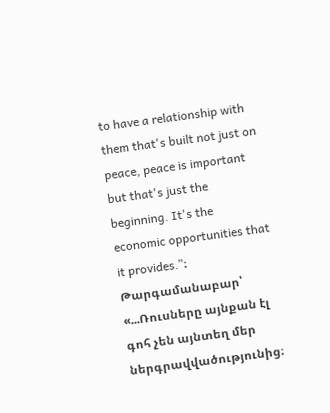to have a relationship with them that's built not just on peace, peace is important but that's just the beginning. It's the economic opportunities that it provides․”։ Թարգամանաբար՝ «...Ռուսները այնքան էլ գոհ չեն այնտեղ մեր ներգրավվածությունից։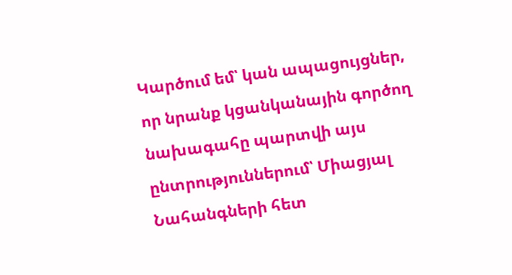Կարծում եմ՝ կան ապացույցներ, որ նրանք կցանկանային գործող նախագահը պարտվի այս ընտրություններում՝ Միացյալ Նահանգների հետ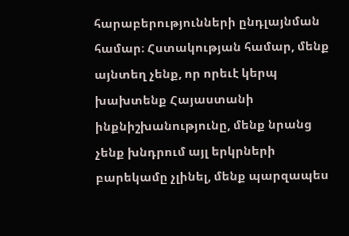հարաբերությունների ընդլայնման համար։ Հստակության համար, մենք այնտեղ չենք, որ որեւէ կերպ խախտենք Հայաստանի ինքնիշխանությունը, մենք նրանց չենք խնդրում այլ երկրների բարեկամը չլինել, մենք պարզապես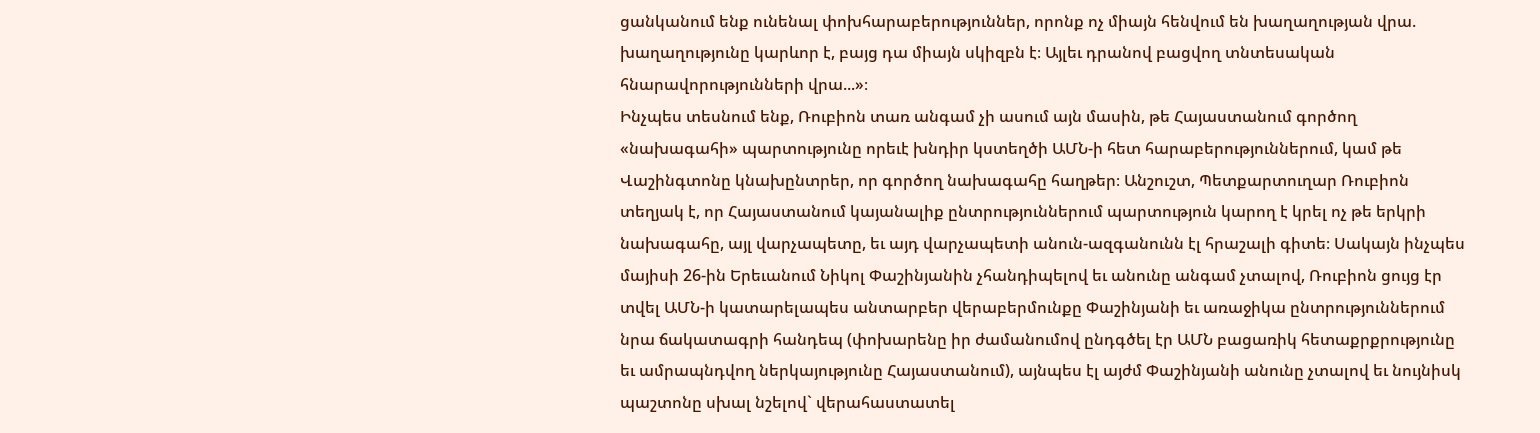ցանկանում ենք ունենալ փոխհարաբերություններ, որոնք ոչ միայն հենվում են խաղաղության վրա. խաղաղությունը կարևոր է, բայց դա միայն սկիզբն է։ Այլեւ դրանով բացվող տնտեսական հնարավորությունների վրա...»։
Ինչպես տեսնում ենք, Ռուբիոն տառ անգամ չի ասում այն մասին, թե Հայաստանում գործող «նախագահի» պարտությունը որեւէ խնդիր կստեղծի ԱՄՆ-ի հետ հարաբերություններում, կամ թե Վաշինգտոնը կնախընտրեր, որ գործող նախագահը հաղթեր։ Անշուշտ, Պետքարտուղար Ռուբիոն տեղյակ է, որ Հայաստանում կայանալիք ընտրություններում պարտություն կարող է կրել ոչ թե երկրի նախագահը, այլ վարչապետը, եւ այդ վարչապետի անուն-ազգանունն էլ հրաշալի գիտե։ Սակայն ինչպես մայիսի 26-ին Երեւանում Նիկոլ Փաշինյանին չհանդիպելով եւ անունը անգամ չտալով, Ռուբիոն ցույց էր տվել ԱՄՆ-ի կատարելապես անտարբեր վերաբերմունքը Փաշինյանի եւ առաջիկա ընտրություններում նրա ճակատագրի հանդեպ (փոխարենը իր ժամանումով ընդգծել էր ԱՄՆ բացառիկ հետաքրքրությունը եւ ամրապնդվող ներկայությունը Հայաստանում), այնպես էլ այժմ Փաշինյանի անունը չտալով եւ նույնիսկ պաշտոնը սխալ նշելով` վերահաստատել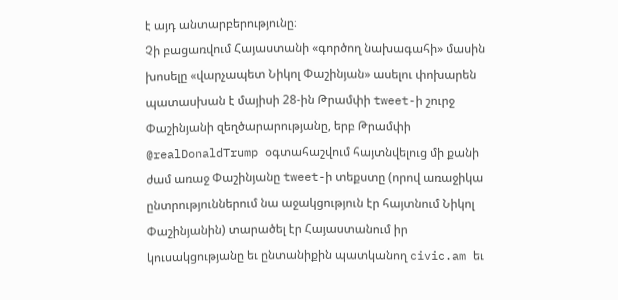է այդ անտարբերությունը։
Չի բացառվում Հայաստանի «գործող նախագահի» մասին խոսելը «վարչապետ Նիկոլ Փաշինյան» ասելու փոխարեն պատասխան է մայիսի 28-ին Թրամփի tweet-ի շուրջ Փաշինյանի զեղծարարությանը, երբ Թրամփի @realDonaldTrump օգտահաշվում հայտնվելուց մի քանի ժամ առաջ Փաշինյանը tweet-ի տեքստը (որով առաջիկա ընտրություններում նա աջակցություն էր հայտնում Նիկոլ Փաշինյանին) տարածել էր Հայաստանում իր կուսակցությանը եւ ընտանիքին պատկանող civic.am եւ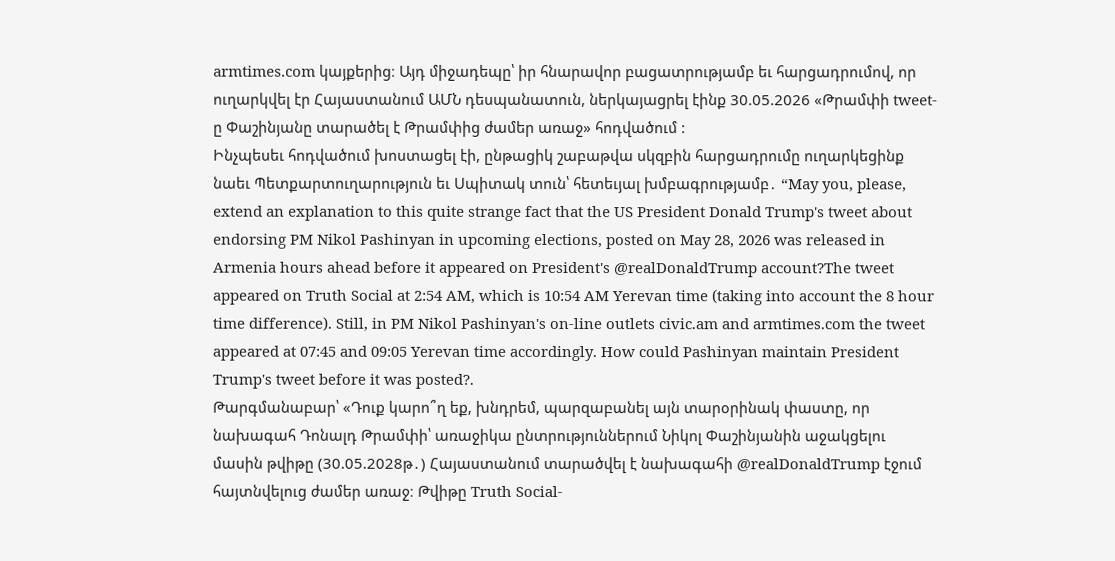armtimes.com կայքերից։ Այդ միջադեպը՝ իր հնարավոր բացատրությամբ եւ հարցադրումով, որ ուղարկվել էր Հայաստանում ԱՄՆ դեսպանատուն, ներկայացրել էինք 30.05.2026 «Թրամփի tweet-ը Փաշինյանը տարածել է Թրամփից ժամեր առաջ» հոդվածում :
Ինչպեսեւ հոդվածում խոստացել էի, ընթացիկ շաբաթվա սկզբին հարցադրումը ուղարկեցինք նաեւ Պետքարտուղարություն եւ Սպիտակ տուն՝ հետեւյալ խմբագրությամբ․ “May you, please, extend an explanation to this quite strange fact that the US President Donald Trump's tweet about endorsing PM Nikol Pashinyan in upcoming elections, posted on May 28, 2026 was released in Armenia hours ahead before it appeared on President's @realDonaldTrump account?The tweet appeared on Truth Social at 2:54 AM, which is 10:54 AM Yerevan time (taking into account the 8 hour time difference). Still, in PM Nikol Pashinyan's on-line outlets civic.am and armtimes.com the tweet appeared at 07:45 and 09:05 Yerevan time accordingly. How could Pashinyan maintain President Trump's tweet before it was posted?.
Թարգմանաբար՝ «Դուք կարո՞ղ եք, խնդրեմ, պարզաբանել այն տարօրինակ փաստը, որ նախագահ Դոնալդ Թրամփի՝ առաջիկա ընտրություններում Նիկոլ Փաշինյանին աջակցելու մասին թվիթը (30.05.2028թ․) Հայաստանում տարածվել է նախագահի @realDonaldTrump էջում հայտնվելուց ժամեր առաջ։ Թվիթը Truth Social-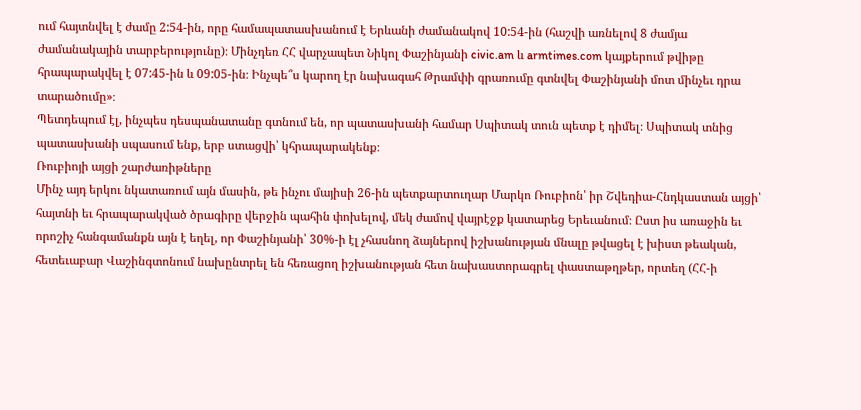ում հայտնվել է ժամը 2:54-ին, որը համապատասխանում է Երևանի ժամանակով 10:54-ին (հաշվի առնելով 8 ժամյա ժամանակային տարբերությունը)։ Մինչդեռ ՀՀ վարչապետ Նիկոլ Փաշինյանի civic.am և armtimes.com կայքերում թվիթը հրապարակվել է 07:45-ին և 09:05-ին։ Ինչպե՞ս կարող էր նախագահ Թրամփի գրառումը գտնվել Փաշինյանի մոտ մինչեւ դրա տարածումը»։
Պետդեպում էլ, ինչպես դեսպանատանը գտնում են, որ պատասխանի համար Սպիտակ տուն պետք է դիմել։ Սպիտակ տնից պատասխանի սպասում ենք, երբ ստացվի՝ կհրապարակենք։
Ռուբիոյի այցի շարժառիթները
Մինչ այդ երկու նկատառում այն մասին, թե ինչու մայիսի 26-ին պետքարտուղար Մարկո Ռուբիոն՝ իր Շվեդիա-Հնդկաստան այցի՝ հայտնի եւ հրապարակված ծրագիրը վերջին պահին փոխելով, մեկ ժամով վայրէջք կատարեց Երեւանում։ Ըստ իս առաջին եւ որոշիչ հանգամանքն այն է եղել, որ Փաշինյանի՝ 30%-ի էլ չհասնող ձայներով իշխանության մնալը թվացել է խիստ թեական, հետեւաբար Վաշինգտոնում նախընտրել են հեռացող իշխանության հետ նախաստորագրել փաստաթղթեր, որտեղ (ՀՀ-ի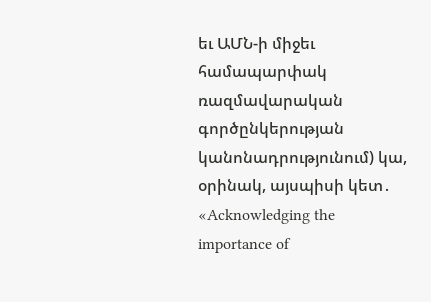եւ ԱՄՆ-ի միջեւ համապարփակ ռազմավարական գործընկերության կանոնադրությունում) կա, օրինակ, այսպիսի կետ․ «Acknowledging the importance of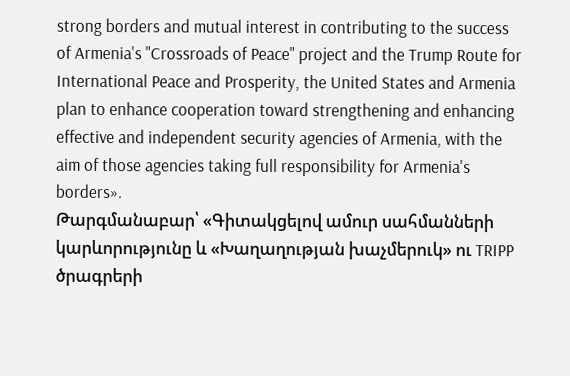strong borders and mutual interest in contributing to the success of Armenia's "Crossroads of Peace" project and the Trump Route for International Peace and Prosperity, the United States and Armenia plan to enhance cooperation toward strengthening and enhancing effective and independent security agencies of Armenia, with the aim of those agencies taking full responsibility for Armenia's borders».
Թարգմանաբար՝ «Գիտակցելով ամուր սահմանների կարևորությունը և «Խաղաղության խաչմերուկ» ու TRIPP ծրագրերի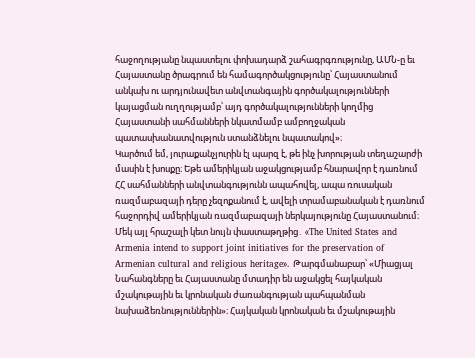հաջողությանը նպաստելու փոխադարձ շահագրգռությունը, ԱՄՆ-ը եւ Հայաստանը ծրագրում են համագործակցությունը՝ Հայաստանում անկախ ու արդյունավետ անվտանգային գործակալությունների կայացման ուղղությամբ՝ այդ գործակալությունների կողմից Հայաստանի սահմանների նկատմամբ ամբողջական պատասխանատվություն ստանձնելու նպատակով»։
Կարծում եմ, յուրաքանչյուրին էլ պարզ է, թե ինչ խորության տեղաշարժի մասին է խոսքը։ Եթե ամերիկյան աջակցությամբ հնարավոր է դառնում ՀՀ սահմանների անվտանգությունն ապահովել, ապա ռուսական ռազմաբազայի դերը չեզոքանում է, ավելի տրամաբանական է դառնում հաջորդիվ ամերիկյան ռազմաբազայի ներկայությունը Հայաստանում։
Մեկ այլ հրաշալի կետ նույն փաստաթղթից․ «The United States and Armenia intend to support joint initiatives for the preservation of Armenian cultural and religious heritage». Թարգմանաբար՝ «Միացյալ Նահանգները եւ Հայաստանը մտադիր են աջակցել հայկական մշակութային եւ կրոնական ժառանգության պահպանման նախաձեռնություններին»։ Հայկական կրոնական եւ մշակութային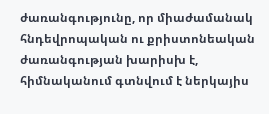ժառանգությունը, որ միաժամանակ հնդեվրոպական ու քրիստոնեական ժառանգության խարիսխ է, հիմնականում գտնվում է ներկայիս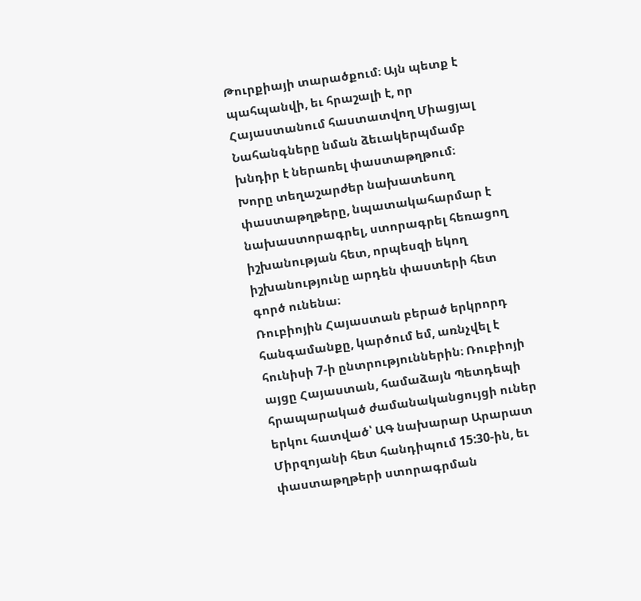Թուրքիայի տարածքում։ Այն պետք է պահպանվի, եւ հրաշալի է, որ Հայաստանում հաստատվող Միացյալ Նահանգները նման ձեւակերպմամբ խնդիր է ներառել փաստաթղթում։
Խորը տեղաշարժեր նախատեսող փաստաթղթերը, նպատակահարմար է նախաստորագրել, ստորագրել հեռացող իշխանության հետ, որպեսզի եկող իշխանությունը արդեն փաստերի հետ գործ ունենա։
Ռուբիոյին Հայաստան բերած երկրորդ հանգամանքը, կարծում եմ, առնչվել է հունիսի 7-ի ընտրություններին։ Ռուբիոյի այցը Հայաստան, համաձայն Պետդեպի հրապարակած ժամանականցույցի ուներ երկու հատված՝ ԱԳ նախարար Արարատ Միրզոյանի հետ հանդիպում 15:30-ին, եւ փաստաթղթերի ստորագրման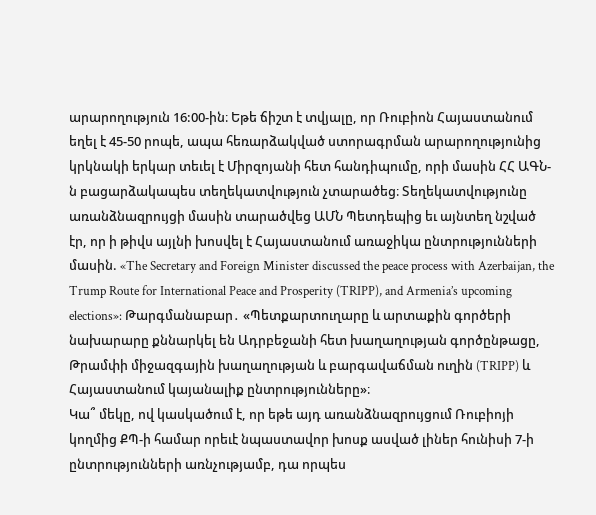արարողություն 16:00-ին։ Եթե ճիշտ է տվյալը, որ Ռուբիոն Հայաստանում եղել է 45-50 րոպե, ապա հեռարձակված ստորագրման արարողությունից կրկնակի երկար տեւել է Միրզոյանի հետ հանդիպումը, որի մասին ՀՀ ԱԳՆ-ն բացարձակապես տեղեկատվություն չտարածեց։ Տեղեկատվությունը առանձնազրույցի մասին տարածվեց ԱՄՆ Պետդեպից եւ այնտեղ նշված էր, որ ի թիվս այլնի խոսվել է Հայաստանում առաջիկա ընտրությունների մասին. «The Secretary and Foreign Minister discussed the peace process with Azerbaijan, the Trump Route for International Peace and Prosperity (TRIPP), and Armenia’s upcoming elections»: Թարգմանաբար․ «Պետքարտուղարը և արտաքին գործերի նախարարը քննարկել են Ադրբեջանի հետ խաղաղության գործընթացը, Թրամփի միջազգային խաղաղության և բարգավաճման ուղին (TRIPP) և Հայաստանում կայանալիք ընտրությունները»։
Կա՞ մեկը, ով կասկածում է, որ եթե այդ առանձնազրույցում Ռուբիոյի կողմից ՔՊ-ի համար որեւէ նպաստավոր խոսք ասված լիներ հունիսի 7-ի ընտրությունների առնչությամբ, դա որպես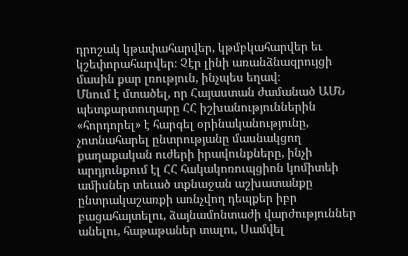դրոշակ կթափահարվեր, կթմբկահարվեր եւ կշեփորահարվեր։ Չէր լինի առանձնազրույցի մասին քար լռություն, ինչպես եղավ։
Մնում է մտածել, որ Հայաստան ժամանած ԱՄՆ պետքարտուղարը ՀՀ իշխանություններին «հորդորել» է հարգել օրինականությունը, չոտնահարել ընտրությանը մասնակցող քաղաքական ուժերի իրավունքները, ինչի արդյունքում էլ ՀՀ հակակոռուպցիոն կոմիտեի ամիսներ տեւած տքնաջան աշխատանքը ընտրակաշառքի առնչվող դեպքեր իբր բացահայտելու, ձայնամոնտաժի վարժություններ անելու, հաթաթաներ տալու, Սամվել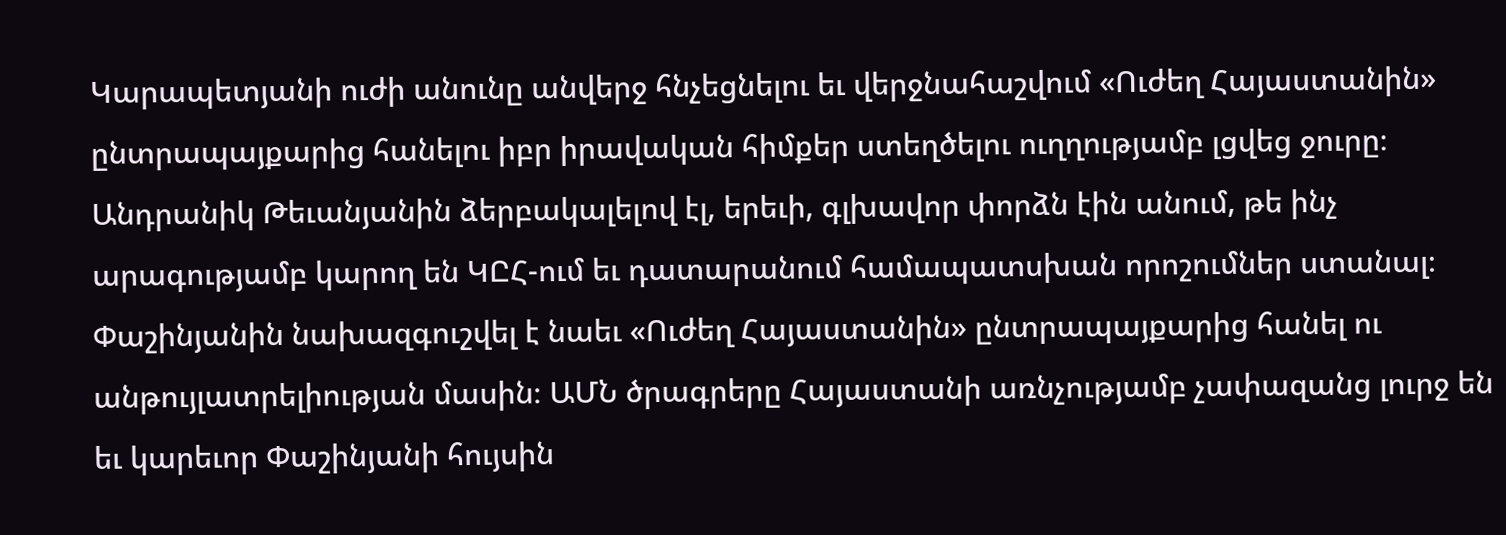Կարապետյանի ուժի անունը անվերջ հնչեցնելու եւ վերջնահաշվում «Ուժեղ Հայաստանին» ընտրապայքարից հանելու իբր իրավական հիմքեր ստեղծելու ուղղությամբ լցվեց ջուրը։ Անդրանիկ Թեւանյանին ձերբակալելով էլ, երեւի, գլխավոր փորձն էին անում, թե ինչ արագությամբ կարող են ԿԸՀ-ում եւ դատարանում համապատսխան որոշումներ ստանալ։
Փաշինյանին նախազգուշվել է նաեւ «Ուժեղ Հայաստանին» ընտրապայքարից հանել ու անթույլատրելիության մասին։ ԱՄՆ ծրագրերը Հայաստանի առնչությամբ չափազանց լուրջ են եւ կարեւոր Փաշինյանի հույսին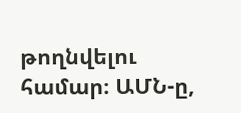թողնվելու համար։ ԱՄՆ-ը,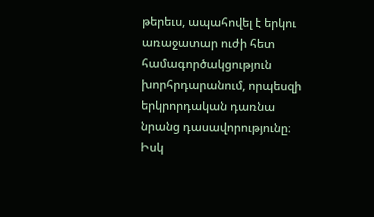թերեւս, ապահովել է երկու առաջատար ուժի հետ համագործակցություն խորհրդարանում, որպեսզի երկրորդական դառնա նրանց դասավորությունը։ Իսկ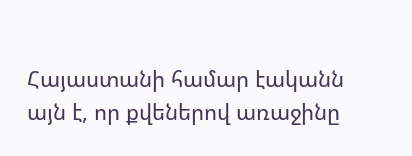Հայաստանի համար էականն այն է, որ քվեներով առաջինը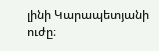լինի Կարապետյանի ուժը։